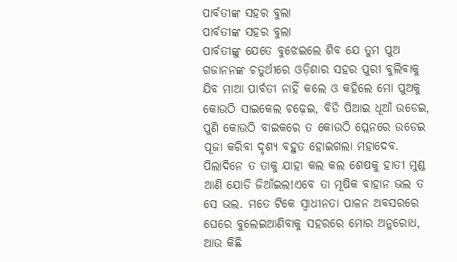ପାର୍ବତୀଙ୍କ ସହର ବୁଲା
ପାର୍ବତୀଙ୍କ ସହର ବୁଲା
ପାର୍ବତୀଙ୍କୁ ଯେତେ ବୁଝେଇଲେ ଶିବ ଯେ ତୁମ ପୁଅ ଗଜାନନଙ୍କ ଚତୁର୍ଥୀରେ ଓଡ଼ିଶାର ସହର ପୁରୀ ବୁଲିବାକୁ ଯିବ ମାଆ ପାର୍ବତୀ ନାହିଁ କଲେ ଓ କହିଲେ ମୋ ପୁଅକୁ କୋଉଠି ସାଇକେଲ ଚଢ଼େଇ, ବିଡି ପିଆଇ ଧୂଆଁ ଉଡେଇ, ପୁଣି କୋଉଠି ବାଇକରେ ତ କୋଉଠି ପ୍ଲେନରେ ଉଡେଇ ପୂଜା କରିବା ଦୃଶ୍ୟ ବହୁତ ହୋଇଗଲା ମହାଦେବ. ପିଲାଦିନେ ତ ତାକୁ ଯାହା କଲ କଲ ଶେଷକୁ ହାତୀ ମୁଣ୍ଡ ଆଣି ଯୋଡି ଜିଆଁଇଲ!ଏବେ ତା ମୂଷିକ ବାହାନ ଭଲ ତ ସେ ଭଲ. ମତେ ଟିକେ ସ୍ବାଧୀନତା ପାଳନ ଅବସରରେ ଘେରେ ବୁଲେଇଆଣିବାକୁ ସହରରେ ମୋର ଅନୁରୋଧ, ଆଉ କିଛି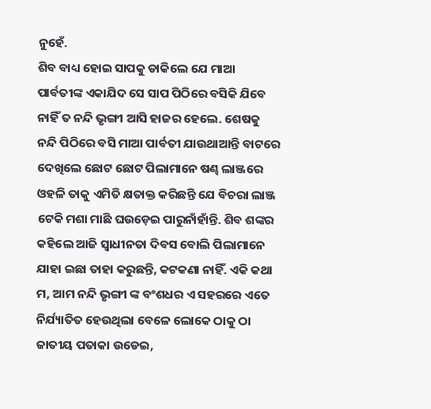ନୁହେଁ.
ଶିବ ବାଧ୍ୟ ହୋଇ ସାପକୁ ଡାକିଲେ ଯେ ମାଆ ପାର୍ବତୀଙ୍କ ଏକାଯିଦ ସେ ସାପ ପିଠିରେ ବସିକି ଯିବେ ନାହିଁ ତ ନନ୍ଦି ଭୃଙ୍ଗୀ ଆସି ହାଜର ହେଲେ. ଶେଷକୁ ନନ୍ଦି ପିଠିରେ ବସି ମାଆ ପାର୍ବତୀ ଯାଉଥାଆନ୍ତି ବାଟରେ ଦେଖିଲେ ଛୋଟ ଛୋଟ ପିଲାମାନେ ଷଣ୍ଢ ଲାଞ୍ଜରେ ଓହଳି ତାକୁ ଏମିତି କ୍ଷତାକ୍ତ କରିଛନ୍ତି ଯେ ବିଚରା ଲାଞ୍ଜ ଟେକି ମଶା ମାଛି ଘଉଡ଼େଇ ପାରୁନାଁହାଁନ୍ତି. ଶିବ ଶଙ୍କର କହିଲେ ଆଜି ସ୍ୱାଧୀନତା ଦିବସ ବୋଲି ପିଲାମାନେ ଯାହା ଇଛା ତାହା କରୁଛନ୍ତି, କଟକଣା ନାହିଁ. ଏକି କଥା ମ, ଆମ ନନ୍ଦି ଭୃଙ୍ଗୀ ଙ୍କ ବଂଶଧର ଏ ସହରରେ ଏତେ ନିର୍ଯ୍ୟାତିତ ହେଉଥିଲା ବେଳେ ଲୋକେ ଠାକୁ ଠା ଜାତୀୟ ପତାକା ଉଡେଇ,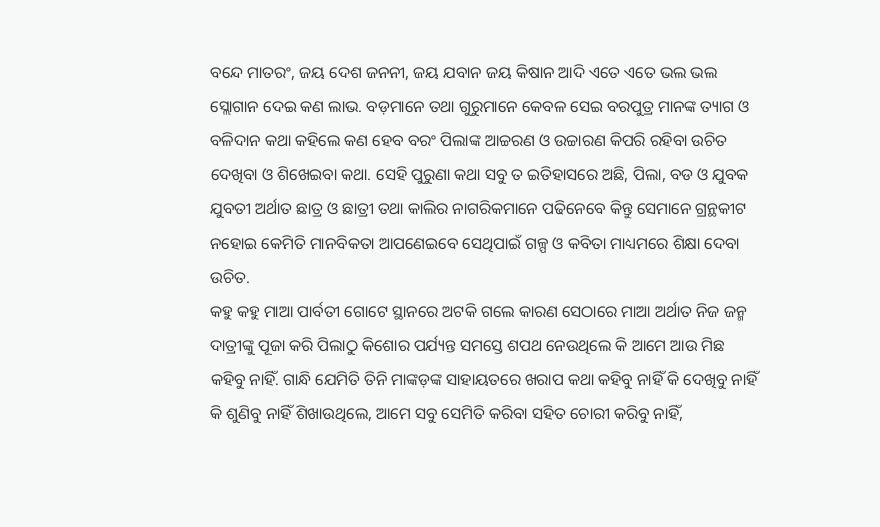ବନ୍ଦେ ମାତରଂ, ଜୟ ଦେଶ ଜନନୀ, ଜୟ ଯବାନ ଜୟ କିଷାନ ଆଦି ଏତେ ଏତେ ଭଲ ଭଲ ସ୍ଲୋଗାନ ଦେଇ କଣ ଲାଭ. ବଡ଼ମାନେ ତଥା ଗୁରୁମାନେ କେବଳ ସେଇ ବରପୁତ୍ର ମାନଙ୍କ ତ୍ୟାଗ ଓ ବଳିଦାନ କଥା କହିଲେ କଣ ହେବ ବରଂ ପିଲାଙ୍କ ଆଚ୍ଚରଣ ଓ ଉଚ୍ଚାରଣ କିପରି ରହିବା ଉଚିତ ଦେଖିବା ଓ ଶିଖେଇବା କଥା. ସେହି ପୁରୁଣା କଥା ସବୁ ତ ଇତିହାସରେ ଅଛି, ପିଲା, ବଡ ଓ ଯୁବକ ଯୁବତୀ ଅର୍ଥାତ ଛାତ୍ର ଓ ଛାତ୍ରୀ ତଥା କାଲିର ନାଗରିକମାନେ ପଢିନେବେ କିନ୍ତୁ ସେମାନେ ଗ୍ରନ୍ଥକୀଟ ନହୋଇ କେମିତି ମାନବିକତା ଆପଣେଇବେ ସେଥିପାଇଁ ଗଳ୍ପ ଓ କବିତା ମାଧ୍ୟମରେ ଶିକ୍ଷା ଦେବା ଉଚିତ.
କହୁ କହୁ ମାଆ ପାର୍ବତୀ ଗୋଟେ ସ୍ଥାନରେ ଅଟକି ଗଲେ କାରଣ ସେଠାରେ ମାଆ ଅର୍ଥାତ ନିଜ ଜନ୍ମ ଦାତ୍ରୀଙ୍କୁ ପୂଜା କରି ପିଲାଠୁ କିଶୋର ପର୍ଯ୍ୟନ୍ତ ସମସ୍ତେ ଶପଥ ନେଉଥିଲେ କି ଆମେ ଆଉ ମିଛ କହିବୁ ନାହିଁ. ଗାନ୍ଧି ଯେମିତି ତିନି ମାଙ୍କଡ଼ଙ୍କ ସାହାୟତରେ ଖରାପ କଥା କହିବୁ ନାହିଁ କି ଦେଖିବୁ ନାହିଁ କି ଶୁଣିବୁ ନାହିଁ ଶିଖାଉଥିଲେ, ଆମେ ସବୁ ସେମିତି କରିବା ସହିତ ଚୋରୀ କରିବୁ ନାହିଁ,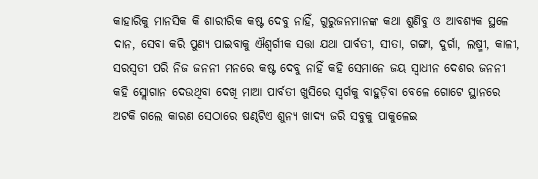କାହାରିକୁ ମାନସିକ କି ଶାରୀରିକ କଷ୍ଟ ଦେବୁ ନାହିଁ, ଗୁରୁଜନମାନଙ୍କ କଥା ଶୁଣିବୁ ଓ ଆବଶ୍ୟକ ସ୍ଥଳେ ଦାନ, ସେବା କରି ପୁଣ୍ୟ ପାଇବାକୁ ଐଶ୍ବର୍ଗୀକ ସତ୍ତା ଯଥା ପାର୍ବତୀ, ସୀତା, ଗଙ୍ଗା, ଦୁର୍ଗା, ଲଷ୍ମୀ, କାଳୀ, ସରସ୍ବତୀ ପରି ନିଜ ଜନନୀ ମନରେ କଷ୍ଟ ଦେବୁ ନାହିଁ କହି ସେମାନେ ଜୟ ସ୍ବାଧୀନ ଦେଶର ଜନନୀ କହି ସ୍ଲୋଗାନ ଦେଉଥିବା ଦେଖି ମାଆ ପାର୍ବତୀ ଖୁସିରେ ସ୍ୱର୍ଗକୁ ବାହୁଡ଼ିବା ବେଳେ ଗୋଟେ ସ୍ଥାନରେ ଅଟକି ଗଲେ କାରଣ ସେଠାରେ ଷଣ୍ଢଟିଏ ଶୁନ୍ୟ ଖାଦ୍ୟ ଜରି ସବୁକୁ ପାକୁଳେଇ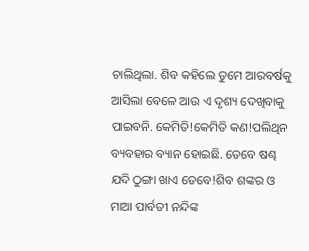ଚାଲିଥିଲା. ଶିବ କହିଲେ ତୁମେ ଆରବର୍ଷକୁ ଆସିଲା ବେଳେ ଆଉ ଏ ଦୃଶ୍ୟ ଦେଖିବାକୁ ପାଇବନି. କେମିତି!କେମିତି କଣ!ପଲିଥିନ ବ୍ୟବହାର ବ୍ୟାନ ହୋଇଛି. ତେବେ ଷଣ୍ଢ ଯଦି ଠୁଙ୍ଗା ଖାଏ ତେବେ!ଶିବ ଶଙ୍କର ଓ ମାଆ ପାର୍ବତୀ ନନ୍ଦିଙ୍କ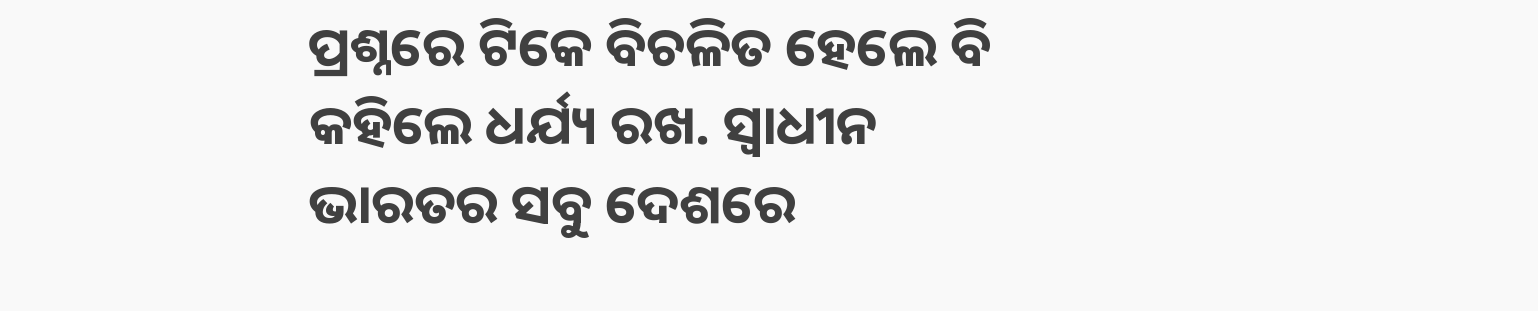ପ୍ରଶ୍ନରେ ଟିକେ ବିଚଳିତ ହେଲେ ବି କହିଲେ ଧର୍ଯ୍ୟ ରଖ. ସ୍ବାଧୀନ ଭାରତର ସବୁ ଦେଶରେ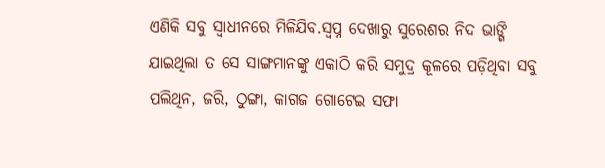ଏଣିକି ସବୁ ସ୍ବାଧୀନରେ ମିଳିଯିବ.ସ୍ବପ୍ନ ଦେଖାରୁ ସୁରେଶର ନିଦ ଭାଙ୍ଗି ଯାଇଥିଲା ତ ସେ ସାଙ୍ଗମାନଙ୍କୁ ଏକାଠି କରି ସମୁଦ୍ର କୂଳରେ ପଡ଼ିଥିବା ସବୁ ପଲିଥିନ, ଜରି, ଠୁଙ୍ଗା, କାଗଜ ଗୋଟେଇ ସଫା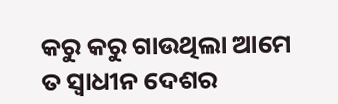କରୁ କରୁ ଗାଉଥିଲା ଆମେ ତ ସ୍ୱାଧୀନ ଦେଶର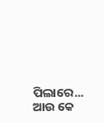ପିଲାରେ... ଆଉ କେ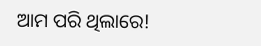ଆମ ପରି ଥିଲାରେ!